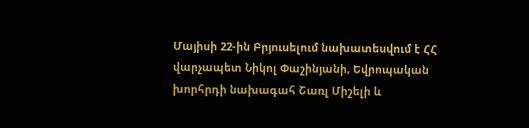Մայիսի 22-ին Բրյուսելում նախատեսվում է ՀՀ վարչապետ Նիկոլ Փաշինյանի, Եվրոպական խորհրդի նախագահ Շառլ Միշելի և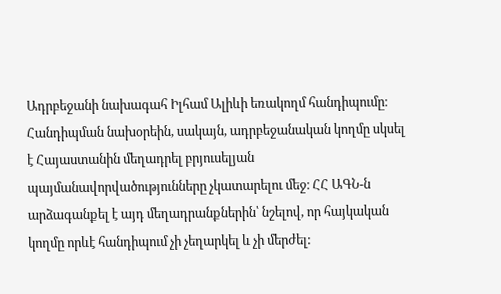Ադրբեջանի նախագահ Իլհամ Ալիևի եռակողմ հանդիպումը։
Հանդիպման նախօրեին, սակայն, ադրբեջանական կողմը սկսել է Հայաստանին մեղադրել բրյուսելյան պայմանավորվածությունները չկատարելու մեջ։ ՀՀ ԱԳՆ-ն արձագանքել է այդ մեղադրանքներին՝ նշելով, որ հայկական կողմը որևէ հանդիպում չի չեղարկել և չի մերժել: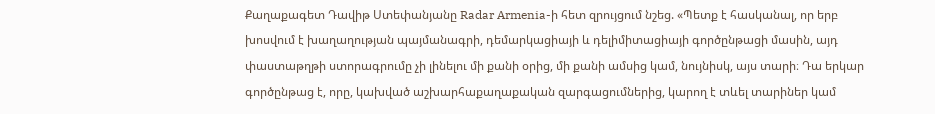Քաղաքագետ Դավիթ Ստեփանյանը Radar Armenia-ի հետ զրույցում նշեց. «Պետք է հասկանալ, որ երբ խոսվում է խաղաղության պայմանագրի, դեմարկացիայի և դելիմիտացիայի գործընթացի մասին, այդ փաստաթղթի ստորագրումը չի լինելու մի քանի օրից, մի քանի ամսից կամ, նույնիսկ, այս տարի։ Դա երկար գործընթաց է, որը, կախված աշխարհաքաղաքական զարգացումներից, կարող է տևել տարիներ կամ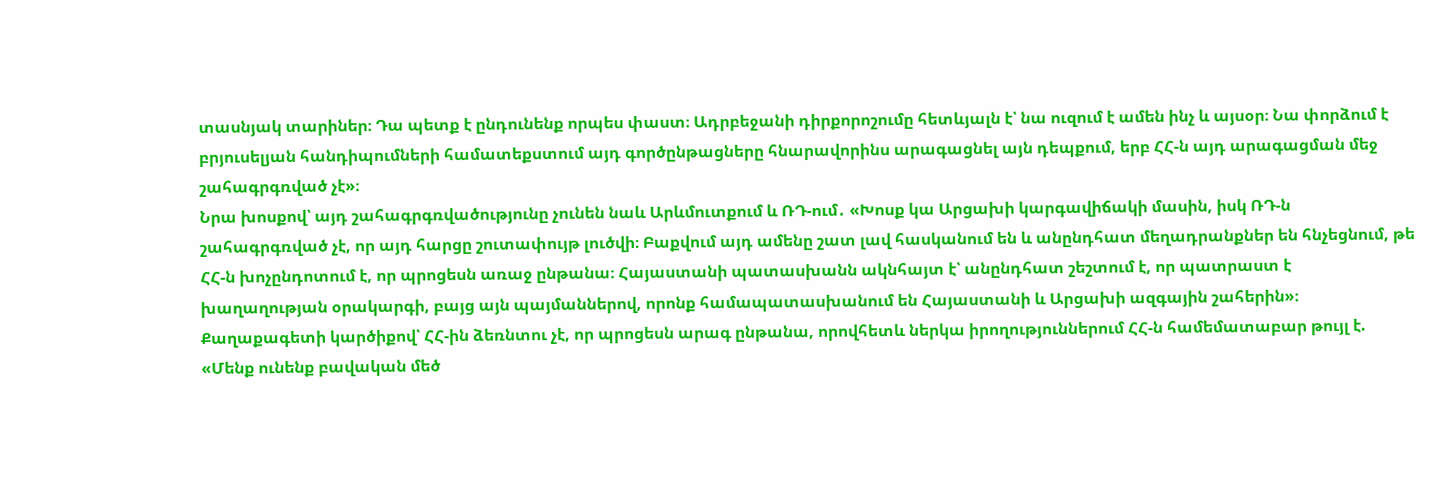տասնյակ տարիներ։ Դա պետք է ընդունենք որպես փաստ։ Ադրբեջանի դիրքորոշումը հետևյալն է՝ նա ուզում է ամեն ինչ և այսօր։ Նա փորձում է բրյուսելյան հանդիպումների համատեքստում այդ գործընթացները հնարավորինս արագացնել այն դեպքում, երբ ՀՀ-ն այդ արագացման մեջ շահագրգռված չէ»։
Նրա խոսքով՝ այդ շահագրգռվածությունը չունեն նաև Արևմուտքում և ՌԴ-ում․ «Խոսք կա Արցախի կարգավիճակի մասին, իսկ ՌԴ-ն շահագրգռված չէ, որ այդ հարցը շուտափույթ լուծվի։ Բաքվում այդ ամենը շատ լավ հասկանում են և անընդհատ մեղադրանքներ են հնչեցնում, թե ՀՀ-ն խոչընդոտում է, որ պրոցեսն առաջ ընթանա։ Հայաստանի պատասխանն ակնհայտ է՝ անընդհատ շեշտում է, որ պատրաստ է խաղաղության օրակարգի, բայց այն պայմաններով, որոնք համապատասխանում են Հայաստանի և Արցախի ազգային շահերին»։
Քաղաքագետի կարծիքով՝ ՀՀ-ին ձեռնտու չէ, որ պրոցեսն արագ ընթանա, որովհետև ներկա իրողություններում ՀՀ-ն համեմատաբար թույլ է. «Մենք ունենք բավական մեծ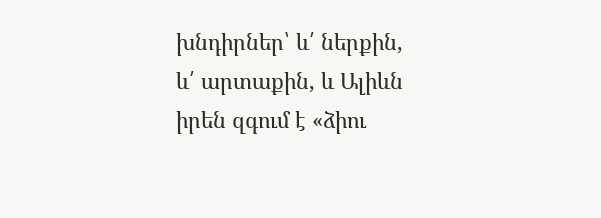խնդիրներ՝ և՛ ներքին, և՛ արտաքին, և Ալիևն իրեն զգում է «ձիու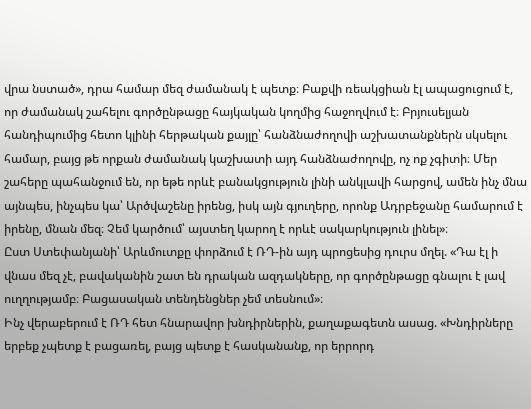վրա նստած», դրա համար մեզ ժամանակ է պետք։ Բաքվի ռեակցիան էլ ապացուցում է, որ ժամանակ շահելու գործընթացը հայկական կողմից հաջողվում է։ Բրյուսելյան հանդիպումից հետո կլինի հերթական քայլը՝ հանձնաժողովի աշխատանքներն սկսելու համար, բայց թե որքան ժամանակ կաշխատի այդ հանձնաժողովը, ոչ ոք չգիտի։ Մեր շահերը պահանջում են, որ եթե որևէ բանակցություն լինի անկլավի հարցով, ամեն ինչ մնա այնպես, ինչպես կա՝ Արծվաշենը իրենց, իսկ այն գյուղերը, որոնք Ադրբեջանը համարում է իրենը, մնան մեզ։ Չեմ կարծում՝ այստեղ կարող է որևէ սակարկություն լինել»։
Ըստ Ստեփանյանի՝ Արևմուտքը փորձում է ՌԴ-ին այդ պրոցեսից դուրս մղել. «Դա էլ ի վնաս մեզ չէ, բավականին շատ են դրական ազդակները, որ գործընթացը գնալու է լավ ուղղությամբ։ Բացասական տենդենցներ չեմ տեսնում»։
Ինչ վերաբերում է ՌԴ հետ հնարավոր խնդիրներին, քաղաքագետն ասաց. «Խնդիրները երբեք չպետք է բացառել, բայց պետք է հասկանանք, որ երրորդ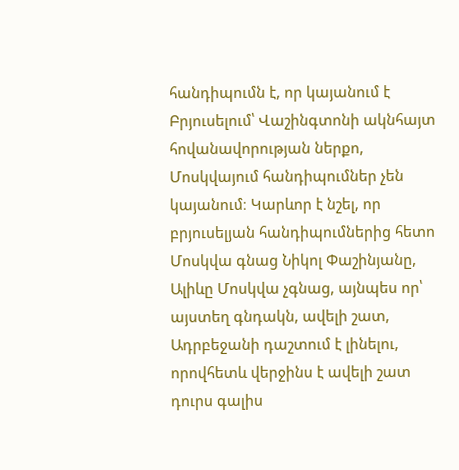հանդիպումն է, որ կայանում է Բրյուսելում՝ Վաշինգտոնի ակնհայտ հովանավորության ներքո, Մոսկվայում հանդիպումներ չեն կայանում։ Կարևոր է նշել, որ բրյուսելյան հանդիպումներից հետո Մոսկվա գնաց Նիկոլ Փաշինյանը, Ալիևը Մոսկվա չգնաց, այնպես որ՝ այստեղ գնդակն, ավելի շատ, Ադրբեջանի դաշտում է լինելու, որովհետև վերջինս է ավելի շատ դուրս գալիս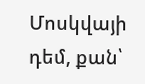Մոսկվայի դեմ, քան՝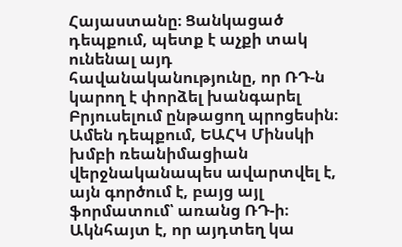Հայաստանը։ Ցանկացած դեպքում, պետք է աչքի տակ ունենալ այդ հավանականությունը, որ ՌԴ-ն կարող է փորձել խանգարել Բրյուսելում ընթացող պրոցեսին։ Ամեն դեպքում, ԵԱՀԿ Մինսկի խմբի ռեանիմացիան վերջնականապես ավարտվել է, այն գործում է, բայց այլ ֆորմատում՝ առանց ՌԴ-ի։ Ակնհայտ է, որ այդտեղ կա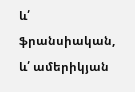և՛ ֆրանսիական, և՛ ամերիկյան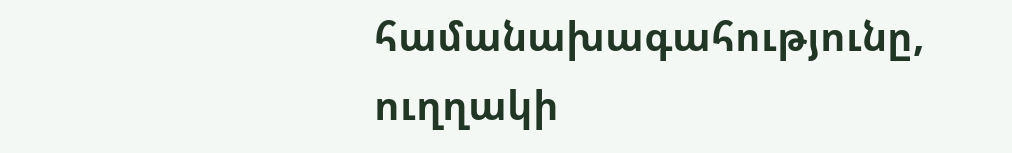համանախագահությունը, ուղղակի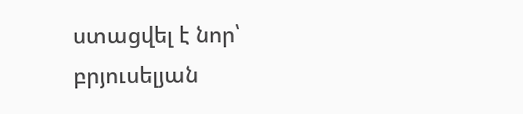ստացվել է նոր՝ բրյուսելյան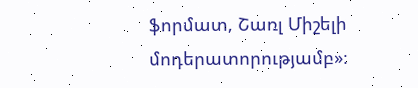ֆորմատ, Շառլ Միշելի մոդերատորությամբ»։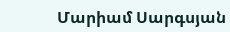Մարիամ Սարգսյան